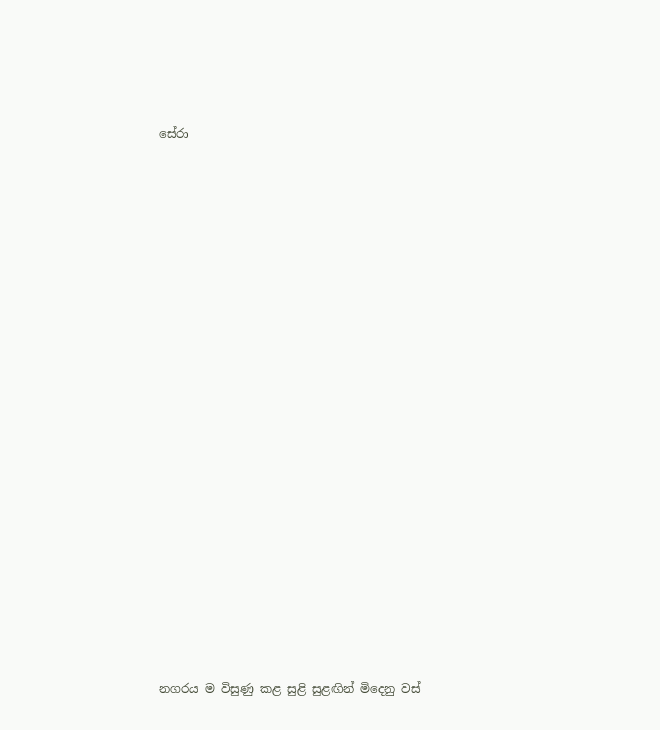සේරා



















නගරය ම විසුණු කළ සුළි සුළඟින් මිදෙනු වස්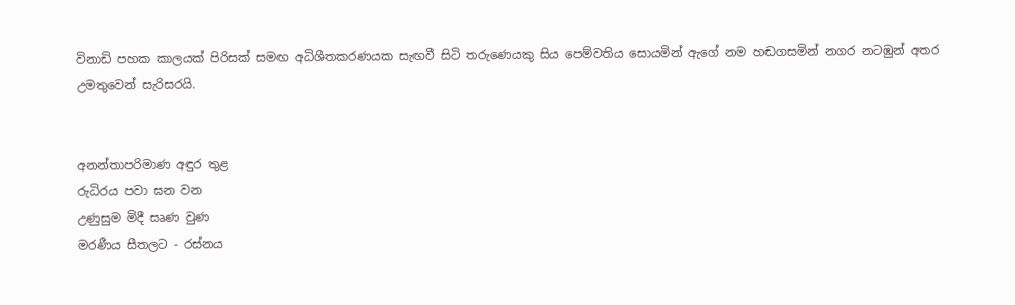විනාඩි පහක කාලයක් පිරිසක් සමඟ අධිශීතකරණයක සැඟවී සිටි තරුණෙයකු සිය පෙම්වතිය සොයමින් ඇගේ නම හඬගසමින් නගර නටඹුන් අතර උමතුවෙන් සැරිසරයි.


අනන්තාපරිමාණ අඳුර තුළ
රුධිරය පවා ඝන වන
උණුසුම මිදී සෘණ වුණ
මරණීය සීතලට - රස්නය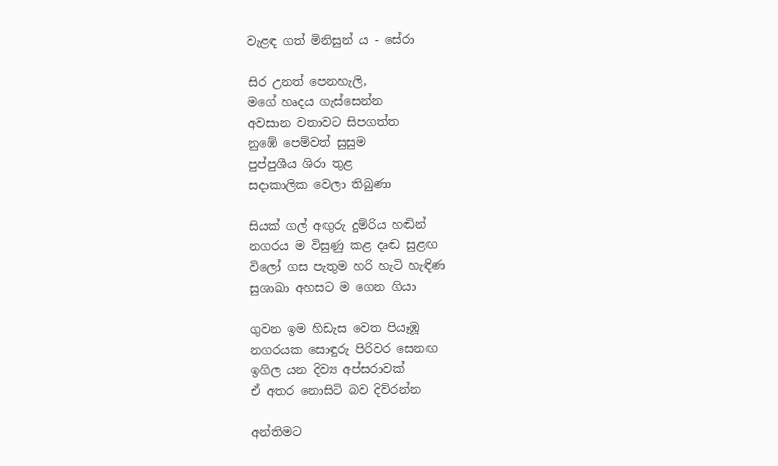වැළඳ ගත් මිනිසුන් ය - සේරා

සිර උනත් පෙනහැලි,
මගේ හෘදය ගැස්සෙන්න
අවසාන වතාවට සිපගත්ත
නුඹේ පෙම්වත් සුසුම
පුප්පුශීය ශිරා තුළ
සදාකාලික වෙලා තිබුණා

සියක් ගල් අඟුරු දුම්රිය හඬින්
නගරය ම විසුණු කළ දෘඬ සුළඟ
විලෝ ගස පැතුම හරි හැටි හැඳිණ
සුශාඛා අහසට ම ගෙන ගියා

ගුවන ඉම හිඩැස වෙත පියෑඹූ
නගරයක සොඳුරු පිරිවර සෙනඟ
ඉගිල යන දිව්‍ය අප්සරාවක්
ඒ අතර නොසිටි බව දිව්රන්න

අන්තිමට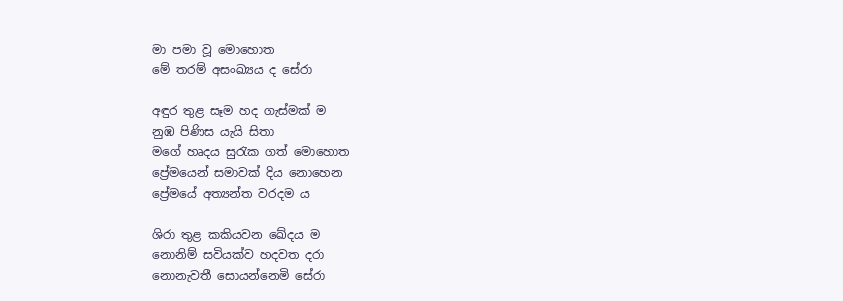මා පමා වූ මොහොත
මේ තරම් අසංඛ්‍යය ද සේරා

අඳුර තුළ සෑම හද ගැස්මක් ම
නුඹ පිණිස යැයි සිතා
මගේ හෘදය සුරැක ගත් මොහොත
ප්‍රේමයෙන් සමාවක් දිය නොහෙන
ප්‍රේමයේ අත්‍යන්ත වරදම ය

ශිරා තුළ කකියවන ඛේදය ම
නොනිම් සවියක්ව හදවත දරා
නොනැවතී සොයන්නෙමි සේරා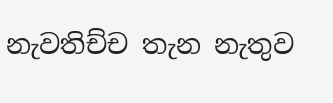නැවතිච්ච තැන නැතුව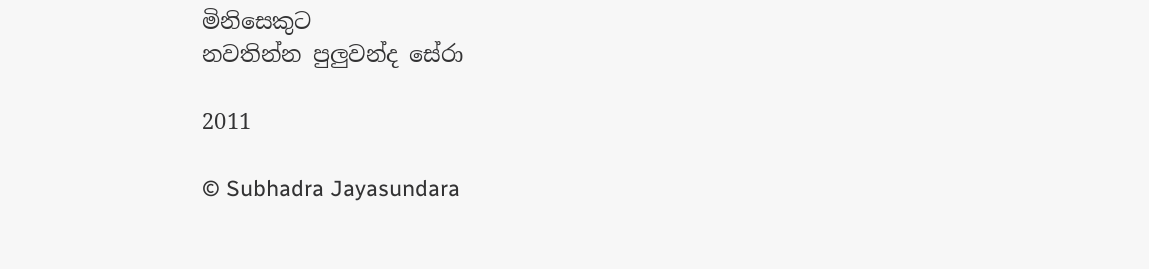මිනිසෙකුට
නවතින්න පුලුවන්ද සේරා

2011

© Subhadra Jayasundara